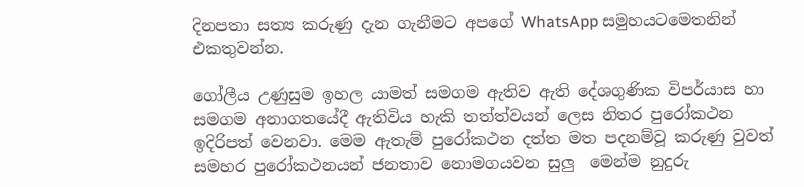දිනපතා සත්‍ය කරුණු දැන ගැනීමට අපගේ WhatsApp සමුහයටමෙතනින් එකතුවන්න.

ගෝලීය උණුසුම ඉහල යාමත් සමගම ඇතිව ඇති දේශගුණික විපර්යාස හා සමගම අනාගතයේදී ඇතිවිය හැකි තත්ත්වයන් ලෙස නිතර පුරෝකථන ඉදිරිපත් වෙනවා. මෙම ඇතැම් පුරෝකථන දත්ත මත පදනම්වූ කරුණු වුවත් සමහර පුරෝකථනයන් ජනතාව නොමගයවන සුලු  මෙන්ම නුදුරු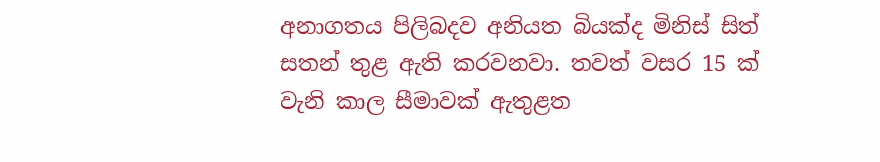අනාගතය පිලිබදව අනියත බියක්ද මිනිස් සිත් සතන් තුළ ඇති කරවනවා. තවත් වසර 15 ක් වැනි කාල සීමාවක් ඇතුළත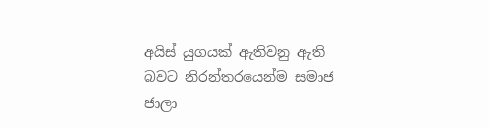අයිස් යුගයක් ඇතිවනු ඇති බවට නිරන්තරයෙන්ම සමාජ ජාලා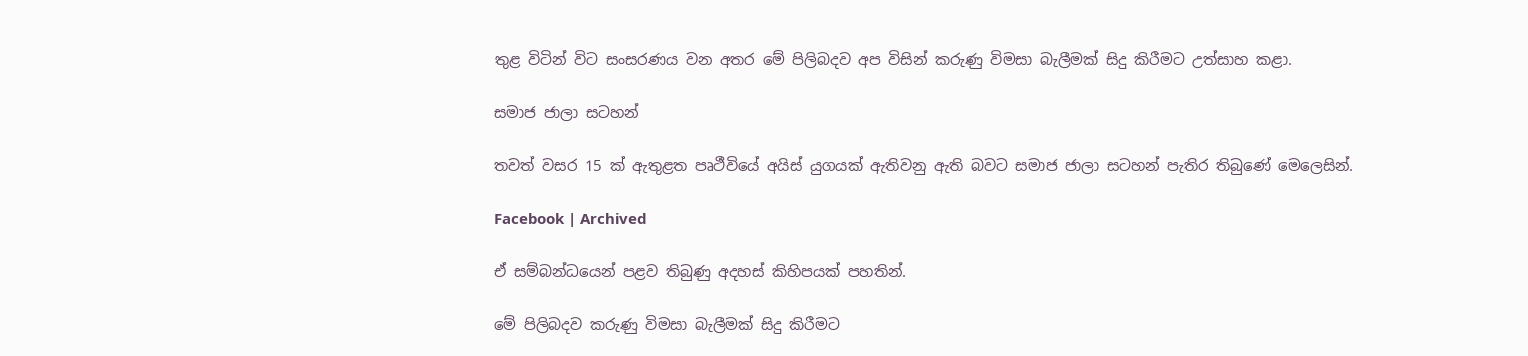තුළ විටින් විට සංසරණය වන අතර මේ පිලිබදව අප විසින් කරුණු විමසා බැලීමක් සිදු කිරීමට උත්සාහ කළා.

සමාජ ජාලා සටහන්

තවත් වසර 15 ක් ඇතුළත පෘථීවියේ අයිස් යුගයක් ඇතිවනු ඇති බවට සමාජ ජාලා සටහන් පැතිර තිබුණේ මෙලෙසින්.

Facebook | Archived

ඒ සම්බන්ධයෙන් පළව තිබුණු අදහස් කිහිපයක් පහතින්.

මේ පිලිබදව කරුණු විමසා බැලීමක් සිදු කිරීමට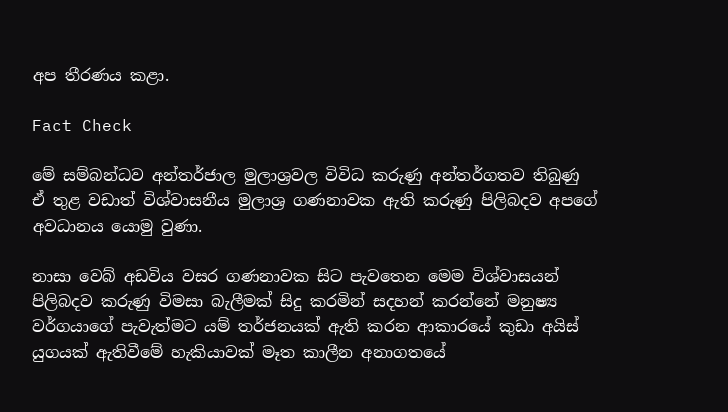අප තීරණය කළා.

Fact Check

මේ සම්බන්ධව අන්තර්ජාල මුලාශ්‍රවල විවිධ කරුණු අන්තර්ගතව තිබුණු ඒ තුළ වඩාත් විශ්වාසනීය මුලාශ්‍ර ගණනාවක ඇති කරුණු පිලිබදව අපගේ අවධානය යොමු වුණා.

නාසා වෙබ් අඩවිය වසර ගණනාවක සිට පැවතෙන මෙම විශ්වාසයන් පිලිබදව කරුණු විමසා බැලීමක් සිදු කරමින් සදහන් කරන්නේ මනුෂ්‍ය වර්ගයාගේ පැවැත්මට යම් තර්ජනයක් ඇති කරන ආකාරයේ කුඩා අයිස් යුගයක් ඇතිවීමේ හැකියාවක් මෑත කාලීන අනාගතයේ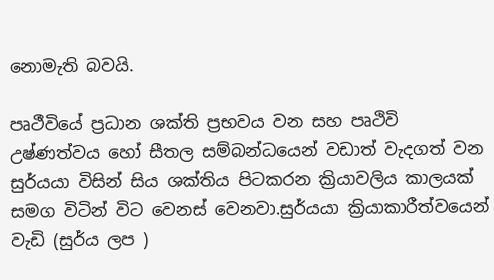නොමැති බවයි.

පෘථීවියේ ප්‍රධාන ශක්ති ප්‍රභවය වන සහ පෘථිවි උෂ්ණත්වය හෝ සීතල සම්බන්ධයෙන් වඩාත් වැදගත් වන සුර්යයා විසින් සිය ශක්තිය පිටකරන ක්‍රියාවලිය කාලයක් සමග විටින් විට වෙනස් වෙනවා.සුර්යයා ක්‍රියාකාරීත්වයෙන් වැඩි (සුර්ය ලප )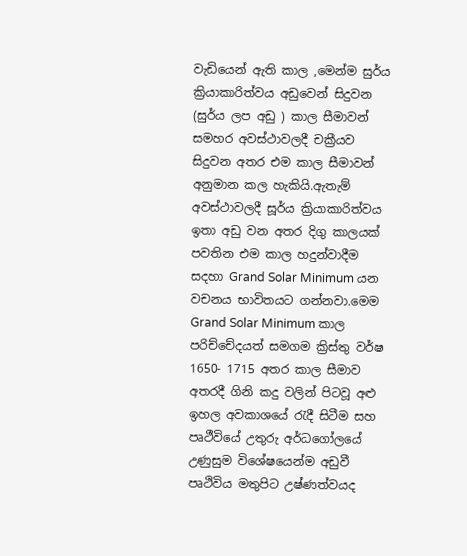වැඩියෙන් ඇති කාල ,මෙන්ම සුර්ය ක්‍රියාකාරිත්වය අඩුවෙන් සිදුවන (සුර්ය ලප අඩු ) කාල සීමාවන් සමහර අවස්ථාවලදී චක්‍රීයව සිදුවන අතර එම කාල සීමාවන් අනුමාන කල හැකියි.ඇතැම් අවස්ථාවලදී සූර්ය ක්‍රියාකාරිත්වය ඉතා අඩු වන අතර දිගු කාලයක් පවතින එම කාල හදුන්වාදීම සදහා Grand Solar Minimum යන වචනය භාවිතයට ගන්නවා.මෙම Grand Solar Minimum කාල පරිච්චේදයත් සමගම ක්‍රිස්තු වර්ෂ 1650- 1715 අතර කාල සීමාව අතරදී ගිනි කදු වලින් පිටවූ අළු ඉහල අවකාශයේ රැදී සිටීම සහ පෘථීවියේ උතුරු අර්ධගෝලයේ උණුසුම විශේෂයෙන්ම අඩුවී පෘථිවිය මතුපිට උෂ්ණත්වයද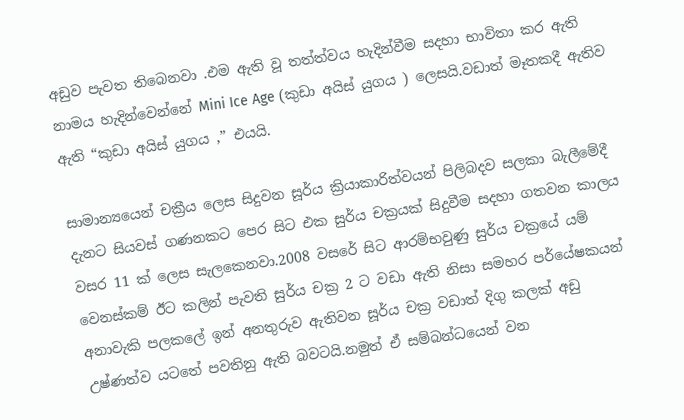අඩුව පැවත තිබෙනවා .එම ඇති වූ තත්ත්වය හැදින්වීම සදහා භාවිතා කර ඇති නාමය හැදින්වෙන්නේ Mini Ice Age (කුඩා අයිස් යුගය ) ලෙසයි.වඩාත් මෑතකදී ඇතිව ඇති “කුඩා අයිස් යුගය ,” එයයි.

සාමාන්‍යයෙන් චක්‍රීය ලෙස සිදුවන සූර්ය ක්‍රියාකාරිත්වයන් පිලිබදව සලකා බැලීමේදී දැනට සියවස් ගණනකට පෙර සිට එක සුර්ය චක්‍රයක් සිදුවීම සදහා ගතවන කාලය වසර 11 ක් ලෙස සැලකෙනවා.2008 වසරේ සිට ආරම්භවුණු සුර්ය චක්‍රයේ යම් වෙනස්කම් ඊට කලින් පැවති සුර්ය චක්‍ර 2 ට වඩා ඇති නිසා සමහර පර්යේෂකයන් අනාවැකි පලකලේ ඉන් අනතුරුව ඇතිවන සූර්ය චක්‍ර වඩාත් දිගු කලක් අඩු උෂ්ණත්ව යටතේ පවතිනු ඇති බවටයි.නමුත් ඒ සම්බන්ධයෙන් වන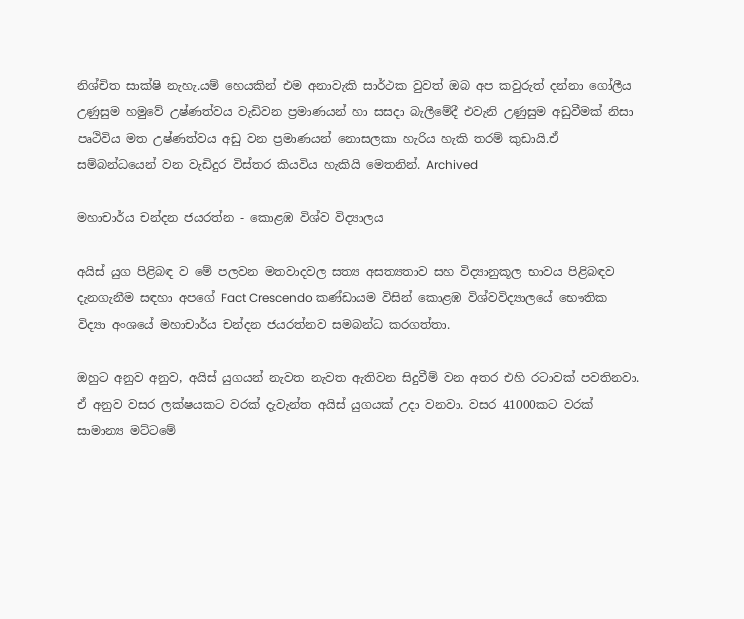නිශ්චිත සාක්ෂි නැහැ.යම් හෙයකින් එම අනාවැකි සාර්ථක වුවත් ඔබ අප කවුරුත් දන්නා ගෝලීය උණුසුම හමුවේ උෂ්ණත්වය වැඩිවන ප්‍රමාණයන් හා සසදා බැලීමේදී එවැනි උණුසුම අඩුවීමක් නිසා පෘථිවිය මත උෂ්ණත්වය අඩු වන ප්‍රමාණයන් නොසලකා හැරිය හැකි තරම් කුඩායි.ඒ සම්බන්ධයෙන් වන වැඩිදුර විස්තර කියවිය හැකියි මෙතනින්. Archived

මහාචාර්ය චන්දන ජයරත්න - කොළඹ විශ්ව විද්‍යාලය

අයිස් යුග පිළිබඳ ව මේ පලවන මතවාදවල සත්‍ය අසත්‍යතාව සහ විද්‍යානුකූල භාවය පිළිබඳව දැනගැනීම සඳහා අපගේ Fact Crescendo කණ්ඩායම විසින් කොළඹ විශ්වවිද්‍යාලයේ භෞතික විද්‍යා අංශයේ මහාචාර්ය චන්දන ජයරත්නව සමබන්ධ කරගත්තා.

ඔහුට අනුව අනුව, අයිස් යුගයන් නැවත නැවත ඇතිවන සිදුවීම් වන අතර එහි රටාවක් පවතිනවා. ඒ අනුව වසර ලක්ෂයකට වරක් දැවැන්ත අයිස් යුගයක් උදා වනවා. වසර 41000කට වරක් සාමාන්‍ය මට්ටමේ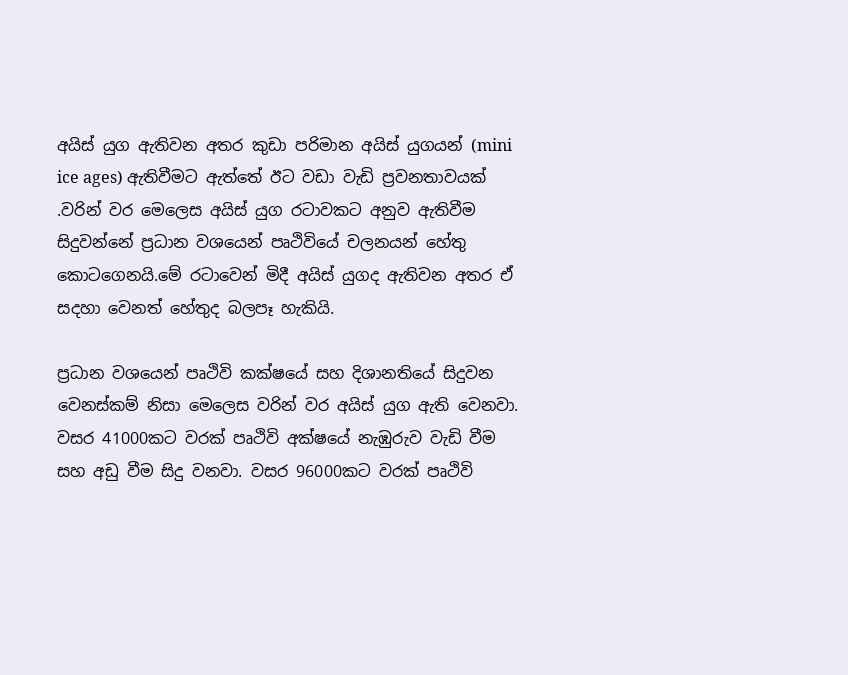අයිස් යුග ඇතිවන අතර කුඩා පරිමාන අයිස් යුගයන් (mini ice ages) ඇතිවීමට ඇත්තේ ඊට වඩා වැඩි ප්‍රවනතාවයක් .වරින් වර මෙලෙස අයිස් යුග රටාවකට අනුව ඇතිවීම සිදුවන්නේ ප්‍රධාන වශයෙන් පෘථිවියේ චලනයන් හේතු කොටගෙනයි.මේ රටාවෙන් මිදී අයිස් යුගද ඇතිවන අතර ඒ සදහා වෙනත් හේතුද බලපෑ හැකියි.

ප්‍රධාන වශයෙන් පෘථිවි කක්ෂයේ සහ දිශානතියේ සිදුවන වෙනස්කම් නිසා මෙලෙස වරින් වර අයිස් යුග ඇති වෙනවා. වසර 41000කට වරක් පෘථිවි අක්ෂයේ නැඹුරුව වැඩි වීම සහ අඩු වීම සිදු වනවා. වසර 96000කට වරක් පෘථිවි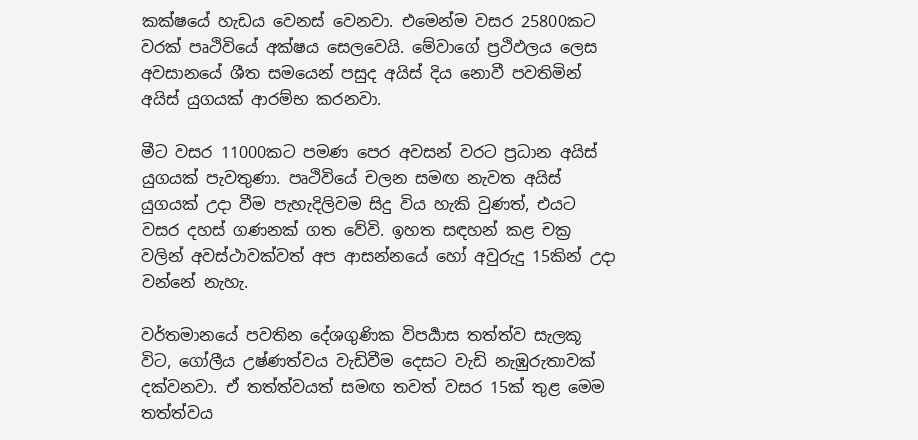කක්ෂයේ හැඩය වෙනස් වෙනවා. එමෙන්ම වසර 25800කට වරක් පෘථිවියේ අක්ෂය සෙලවෙයි. මේවාගේ ප්‍රථිඵලය ලෙස අවසානයේ ශීත සමයෙන් පසුද අයිස් දිය නොවී පවතිමින් අයිස් යුගයක් ආරම්භ කරනවා.

මීට වසර 11000කට පමණ පෙර අවසන් වරට ප්‍රධාන අයිස් යුගයක් පැවතුණා. පෘථිවියේ චලන සමඟ නැවත අයිස් යුගයක් උදා වීම පැහැදිලිවම සිදු විය හැකි වුණත්, එයට වසර දහස් ගණනක් ගත වේවි. ඉහත සඳහන් කළ චක්‍ර වලින් අවස්ථාවක්වත් අප ආසන්නයේ හෝ අවුරුදු 15කින් උදා වන්නේ නැහැ.

වර්තමානයේ පවතින දේශගුණික විපර්‍යාස තත්ත්ව සැලකූ විට, ගෝලීය උෂ්ණත්වය වැඩිවීම දෙසට වැඩි නැඹුරුතාවක් දක්වනවා. ඒ තත්ත්වයත් සමඟ තවත් වසර 15ක් තුළ මෙම තත්ත්වය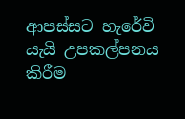ආපස්සට හැරේවි යැයි උපකල්පනය කිරීම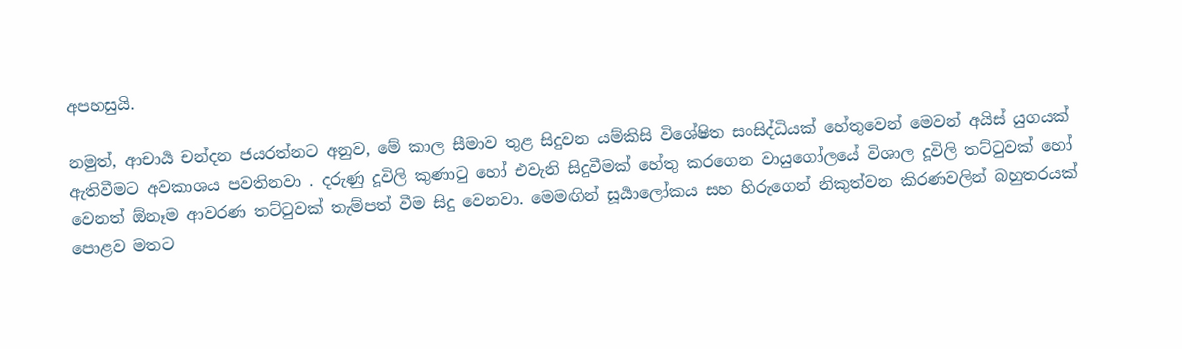අපහසුයි.

නමුත්, ආචාර්‍ය චන්දන ජයරත්නට අනුව, මේ කාල සීමාව තුළ සිදුවන යම්කිසි විශේෂිත සංසිද්ධියක් හේතුවෙන් මෙවන් අයිස් යුගයක් ඇතිවීමට අවකාශය පවතිනවා . දරුණු දූවිලි කුණාටු හෝ එවැනි සිදුවීමක් හේතු කරගෙන වායුගෝලයේ විශාල දූවිලි තට්ටුවක් හෝ වෙනත් ඕනෑම ආවරණ තට්ටුවක් තැම්පත් වීම සිදු වෙනවා. මෙමඟින් සූර්‍යාලෝකය සහ හිරුගෙන් නිකුත්වන කිරණවලින් බහුතරයක් පොළව මතට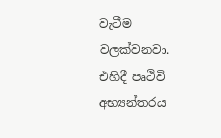වැටීම වලක්වනවා. එහිදී පෘථිවි අභ්‍යන්තරය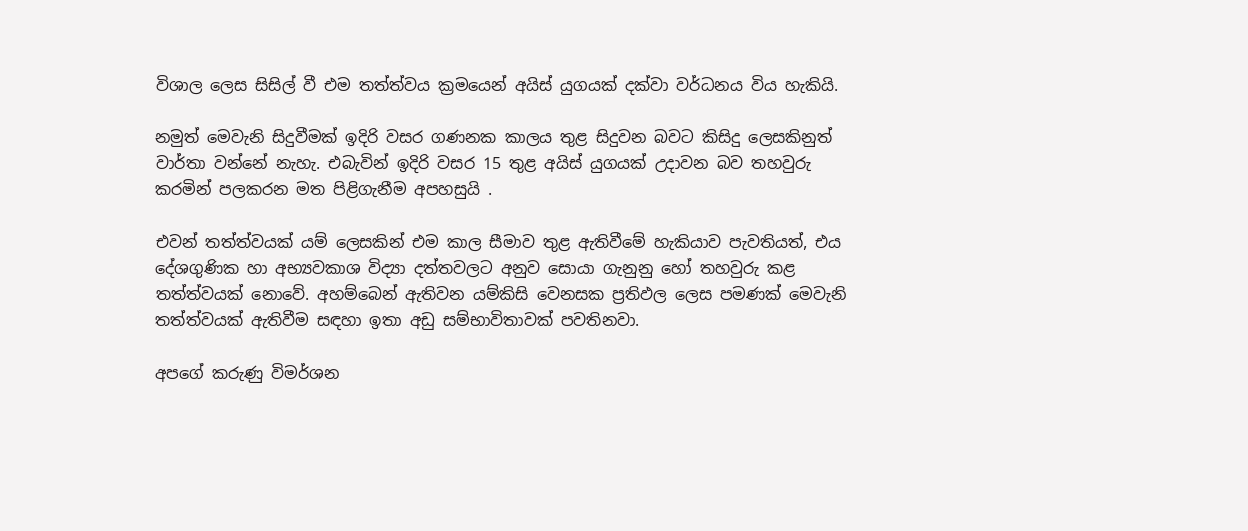විශාල ලෙස සිසිල් වී එම තත්ත්වය ක්‍රමයෙන් අයිස් යුගයක් දක්වා වර්ධනය විය හැකියි.

නමුත් මෙවැනි සිදුවීමක් ඉදිරි වසර ගණනක කාලය තුළ සිදුවන බවට කිසිදු ලෙසකිනුත් වාර්තා වන්නේ නැහැ. එබැවින් ඉදිරි වසර 15 තුළ අයිස් යුගයක් උදාවන බව තහවුරු කරමින් පලකරන මත පිළිගැනීම අපහසුයි .

එවන් තත්ත්වයක් යම් ලෙසකින් එම කාල සීමාව තුළ ඇතිවීමේ හැකියාව පැවතියත්, එය දේශගුණික හා අභ්‍යවකාශ විද්‍යා දත්තවලට අනුව සොයා ගැනුනු හෝ තහවුරු කළ තත්ත්වයක් නොවේ. අහම්බෙන් ඇතිවන යම්කිසි වෙනසක ප්‍රතිඵල ලෙස පමණක් මෙවැනි තත්ත්වයක් ඇතිවීම සඳහා ඉතා අඩු සම්භාවිතාවක් පවතිනවා.

අපගේ කරුණු විමර්ශන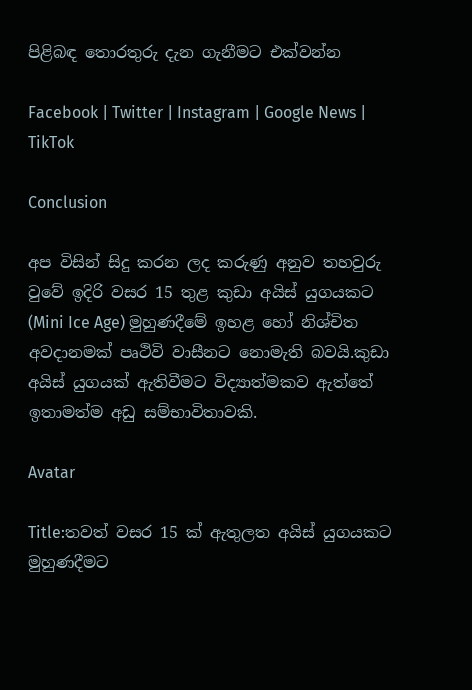පිළිබඳ තොරතුරු දැන ගැනීමට එක්වන්න

Facebook | Twitter | Instagram | Google News | TikTok

Conclusion

අප විසින් සිදු කරන ලද කරුණු අනුව තහවුරු වුවේ ඉදිරි වසර 15 තුළ කුඩා අයිස් යුගයකට (Mini Ice Age) මුහුණදීමේ ඉහළ හෝ නිශ්චිත අවදානමක් පෘථිවි වාසීනට නොමැති බවයි.කුඩා අයිස් යුගයක් ඇතිවීමට විද්‍යාත්මකව ඇත්තේ ඉතාමත්ම අඩු සම්භාවිතාවකි.

Avatar

Title:තවත් වසර 15 ක් ඇතුලත අයිස් යුගයකට මුහුණදීමට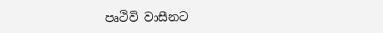පෘථිවි වාසීනට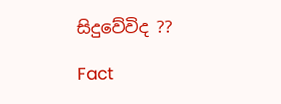සිදුවේවිද ??

Fact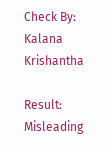Check By: Kalana Krishantha

Result: Misleading